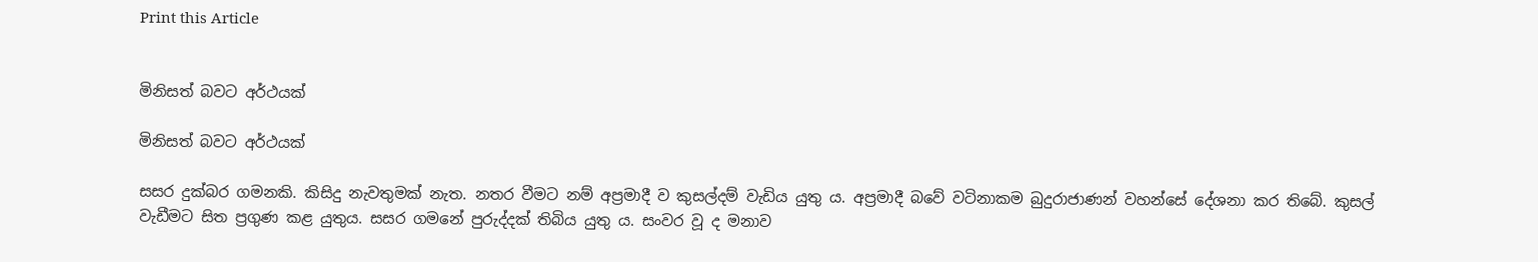Print this Article


මිනිසත් බවට අර්ථයක්

මිනිසත් බවට අර්ථයක්

සසර දුක්බර ගමනකි. කිසිදු නැවතුමක් නැත. නතර වීමට නම් අප්‍රමාදී ව කුසල්දම් වැඩිය යුතු ය. අප්‍රමාදී බවේ වටිනාකම බුදුරාජාණන් වහන්සේ දේශනා කර තිබේ. කුසල් වැඩීමට සිත ප්‍රගුණ කළ යුතුය. සසර ගමනේ පුරුද්දක් තිබිය යුතු ය. සංවර වූ ද මනාව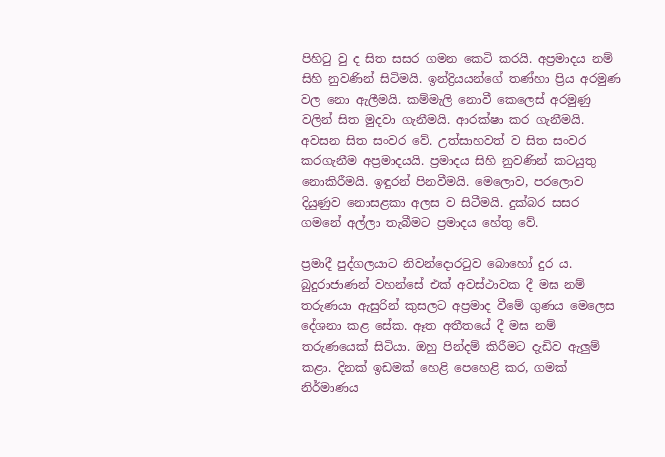පිහිටු වු ද සිත සසර ගමන කෙටි කරයි. අප්‍රමාදය නම් සිහි නුවණින් සිටිමයි. ඉන්ද්‍රියයන්ගේ තණ්හා ප්‍රිය අරමුණ වල නො ඇලීමයි. කම්මැලි නොවී කෙලෙස් අරමුණු වලින් සිත මුදවා ගැනීමයි. ආරක්ෂා කර ගැනීමයි. අවසන සිත සංවර වේ. උත්සාහවත් ව සිත සංවර කරගැනීම අප්‍රමාදයයි. ප්‍රමාදය සිහි නුවණින් කටයුතු නොකිරීමයි. ඉඳුරන් පිනවීමයි. මෙලොව, පරලොව දියුණුව නොසළකා අලස ව සිටීමයි. දුක්බර සසර ගමනේ අල්ලා තැබීමට ප්‍රමාදය හේතු වේ.

ප්‍රමාදී පුද්ගලයාට නිවන්දොරටුව බොහෝ දුර ය. බුදුරාජාණන් වහන්සේ එක් අවස්ථාවක දී මඝ නම් තරුණයා ඇසුරින් කුසලට අප්‍රමාද වීමේ ගුණය මෙලෙස දේශනා කළ සේක. ඈත අතීතයේ දී මඝ නම් තරුණයෙක් සිටියා. ඔහු පින්දම් කිරීමට දැඩිව ඇලුම් කළා. දිනක් ඉඩමක් හෙළි පෙහෙළි කර, ගමක් නිර්මාණය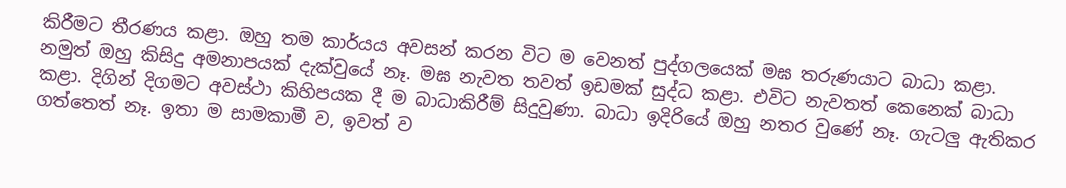කිරීමට තීරණය කළා. ඔහු තම කාර්යය අවසන් කරන විට ම වෙනත් පුද්ගලයෙක් මඝ තරුණයාට බාධා කළා. නමුත් ඔහු කිසිදු අමනාපයක් දැක්වුයේ නෑ. මඝ නැවත තවත් ඉඩමක් සුද්ධ කළා. එවිට නැවතත් කෙනෙක් බාධා කළා. දිගින් දිගමට අවස්ථා කිහිපයක දී ම බාධාකිරීම් සිදුවුණා. බාධා ඉදිරියේ ඔහු නතර වුණේ නෑ. ගැටලු ඇතිකර ගත්තෙත් නෑ. ඉතා ම සාමකාමී ව, ඉවත් ව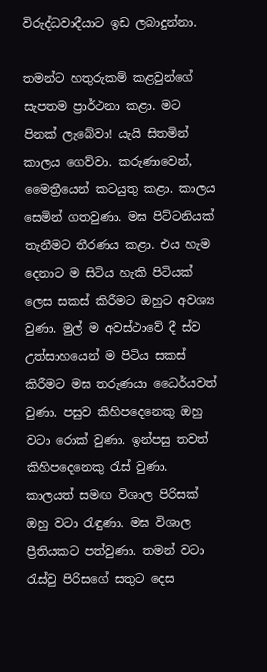විරුද්ධවාදීයාට ඉඩ ලබාදුන්නා.

තමන්ට හතුරුකම් කළවුන්ගේ සැපතම ප්‍රාර්ථනා කළා. මට පිනක් ලැබේවා! යැයි සිතමින් කාලය ගෙව්වා. කරුණාවෙන්, මෛත්‍රීයෙන් කටයුතු කළා. කාලය සෙමින් ගතවුණා. මඝ පිට්ටනියක් තැනීමට තීරණය කළා. එය හැම දෙනාට ම සිටිය හැකි පිටියක් ලෙස සකස් කිරීමට ඔහුට අවශ්‍ය වුණා. මුල් ම අවස්ථාවේ දී ස්ව උත්සාහයෙන් ම පිටිය සකස් කිරීමට මඝ තරුණයා ධෛර්යවත් වුණා. පසුව කිහිපදෙනෙකු ඔහු වටා රොක් වුණා. ඉන්පසු තවත් කිහිපදෙනෙකු රැස් වුණා. කාලයත් සමඟ විශාල පිරිසක් ඔහු වටා රැඳුණා. මඝ විශාල ප්‍රීතියකට පත්වුණා. තමන් වටා රැස්වු පිරිසගේ සතුට දෙස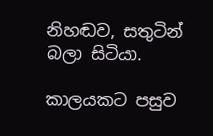නිහඬව, සතුටින් බලා සිටියා.

කාලයකට පසුව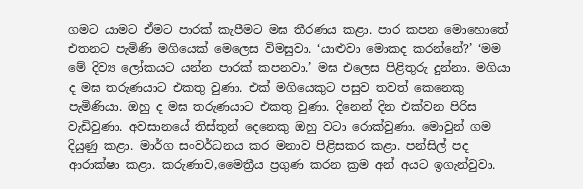ගමට යාමට ඒමට පාරක් කැපීමට මඝ තීරණය කළා. පාර කපන මොහොතේ එතනට පැමිණි මගියෙක් මෙලෙස විමසුවා. ‘යාළුවා මොකද කරන්නේ?’ ‘මම මේ දිව්‍ය ලෝකයට යන්න පාරක් කපනවා.’ මඝ එලෙස පිළිතුරු දුන්නා. මගියා ද මඝ තරුණයාට එකතු වුණා. එක් මගියෙකුට පසුව තවත් කෙනෙකු පැමිණියා. ඔහු ද මඝ තරුණයාට එකතු වුණා. දිනෙන් දින එක්වන පිරිස වැඩිවුණා. අවසානයේ තිස්තුන් දෙනෙකු ඔහු වටා රොක්වුණා. මොවුන් ගම දියුණු කළා. මාර්ග සංවර්ධනය කර මනාව පිළිසකර කළා. පන්සිල් පද ආරාක්ෂා කළා. කරුණාව,මෛත්‍රීය ප්‍රගුණ කරන ක්‍රම අන් අයට ඉගැන්වුවා.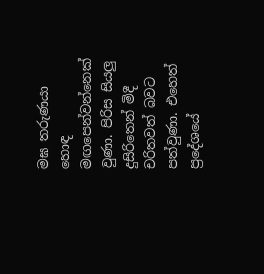මඝ තරුණයා හොඳ මඟපෙන්වන්නෙක් වුණා. පිරිස සියලු දුසිරිතෙන් මිදී චරිතවත් බවට පත්වුණා. එහෙත් ප්‍රදේශයේ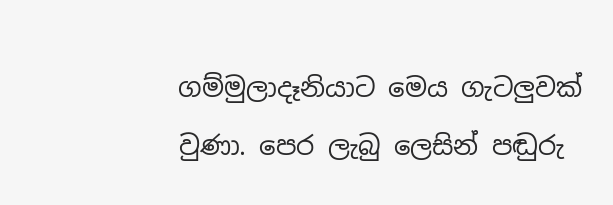ගම්මුලාදෑනියාට මෙය ගැටලුවක් වුණා. පෙර ලැබු ලෙසින් පඬුරු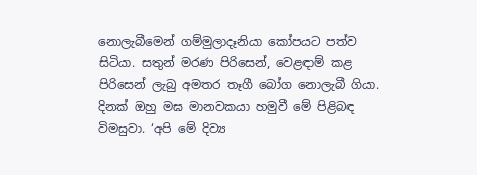නොලැබීමෙන් ගම්මුලාදෑනියා කෝපයට පත්ව සිටියා. සතුන් මරණ පිරිසෙන්, වෙළඳාම් කළ පිරිසෙන් ලැබු අමතර තෑගී බෝග නොලැබී ගියා. දිනක් ඔහු මඝ මානවකයා හමුවී මේ පිළිබඳ විමසුවා. ‘අපි මේ දිව්‍ය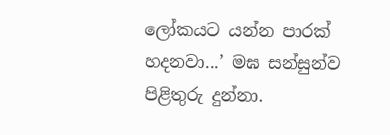ලෝකයට යන්න පාරක් හදනවා...’ මඝ සන්සුන්ව පිළිතුරු දුන්නා.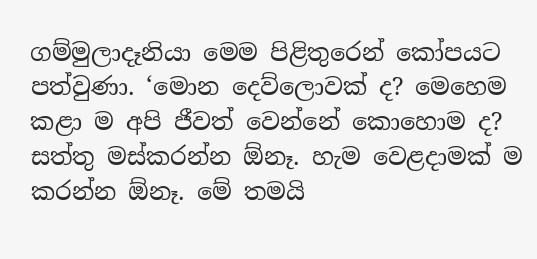ගම්මුලාදෑනියා මෙම පිළිතුරෙන් කෝපයට පත්වුණා. ‘මොන දෙව්ලොවක් ද? මෙහෙම කළා ම අපි ජීවත් වෙන්නේ කොහොම ද? සත්තු මස්කරන්න ඕනෑ. හැම වෙළදාමක් ම කරන්න ඕනෑ. මේ තමයි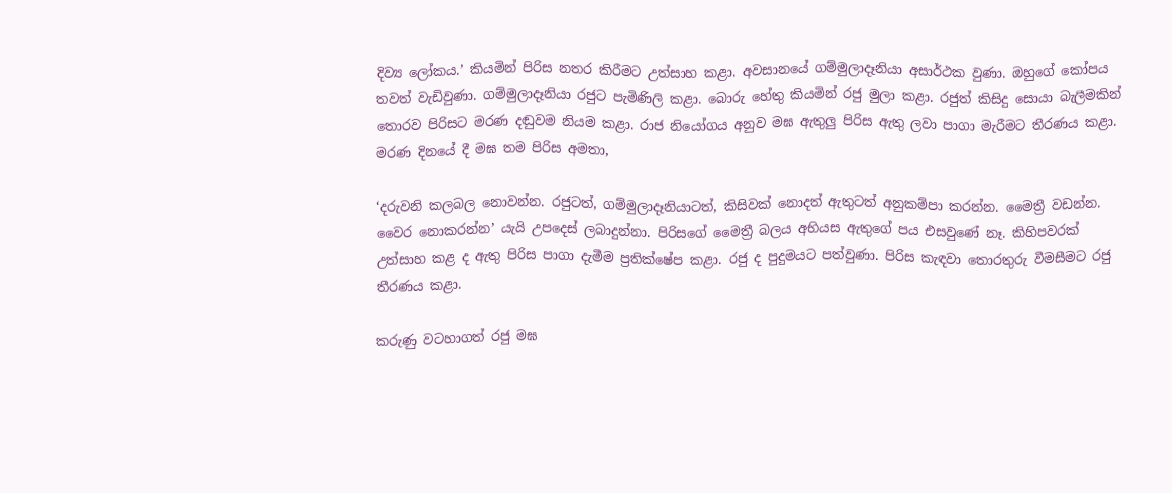දිව්‍ය ලෝකය.’ කියමින් පිරිස නතර කිරීමට උත්සාහ කළා. අවසානයේ ගම්මුලාදෑනියා අසාර්ථක වුණා. ඔහුගේ කෝපය තවත් වැඩිවුණා. ගම්මුලාදෑනියා රජුට පැමිණිලි කළා. බොරු හේතු කියමින් රජු මුලා කළා. රජුත් කිසිදු සොයා බැලීමකින් තොරව පිරිසට මරණ දඬුවම නියම කළා. රාජ නියෝගය අනුව මඝ ඇතුලු පිරිස ඇතු ලවා පාගා මැරීමට තීරණය කළා. මරණ දිනයේ දී මඝ තම පිරිස අමතා,

‘දරුවනි කලබල නොවන්න. රජුටත්, ගම්මුලාදෑනියාටත්, කිසිවක් නොදත් ඇතුටත් අනුකම්පා කරන්න. මෛත්‍රී වඩන්න. වෛර නොකරන්න’ යැයි උපදෙස් ලබාදුන්නා. පිරිසගේ මෛත්‍රී බලය අභියස ඇතුගේ පය එසවුණේ නෑ. කිහිපවරක් උත්සාහ කළ ද ඇතු පිරිස පාගා දැමීම ප්‍රතික්ෂේප කළා. රජු ද පුදුමයට පත්වුණා. පිරිස කැඳවා තොරතුරු වීමසීමට රජු තීරණය කළා.

කරුණු වටහාගත් රජු මඝ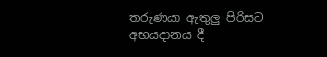තරුණයා ඇතුලු පිරිසට අභයදානය දී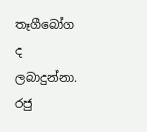තෑගීබෝග ද ලබාදුන්නා. රජු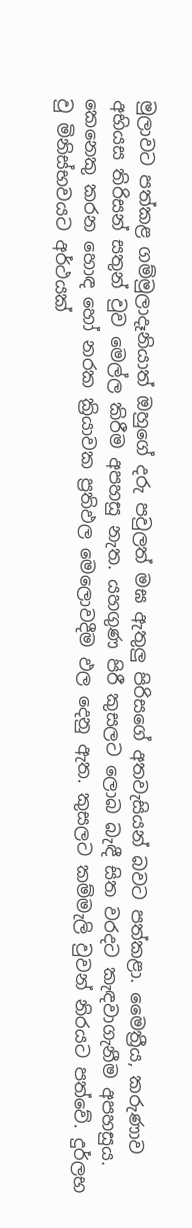මුලාවට පත්කළ ගම්මුලාදෑනියාත් ඔහුගේ දරු පවුලත් මඝ ඇතුලු පිරිසගේ අතවැසියන් බවට පත්කළා. මෛත්‍රීය, කරුණාව අභියස තිරිසන් සතුන් වුව මෙල්ල කිරීම අපහසු නැත. යහගුණ පිරී කුසලට ලොබ බැඳී සිත වරදට කැඳවාගැනීම අපහසුය. කෙනෙකු කරන හොඳ හෝ නරක ක්‍රියාවක ප්‍රතිඵල මෙලොවදීම ඵල දෙනු ඇත. කුසලට කම්මැලි වුවන් නිරයට පත්වේ. දුර්ලභ වු මිනිස්භවයට අර්ථයක්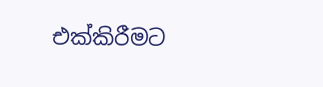එක්කිරීමට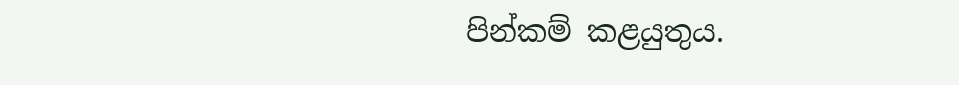පින්කම් කළයුතුය.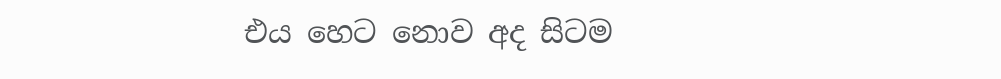එය හෙට නොව අද සිටම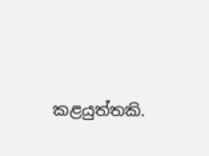කළයුත්තකි.